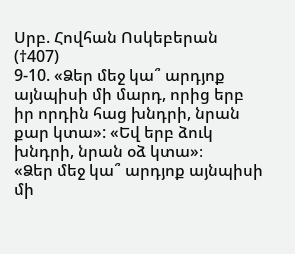Սրբ. Հովհան Ոսկեբերան (†407)
9-10. «Ձեր մեջ կա՞ արդյոք այնպիսի մի մարդ, որից երբ իր որդին հաց խնդրի, նրան քար կտա»: «Եվ երբ ձուկ խնդրի, նրան օձ կտա»։
«Ձեր մեջ կա՞ արդյոք այնպիսի մի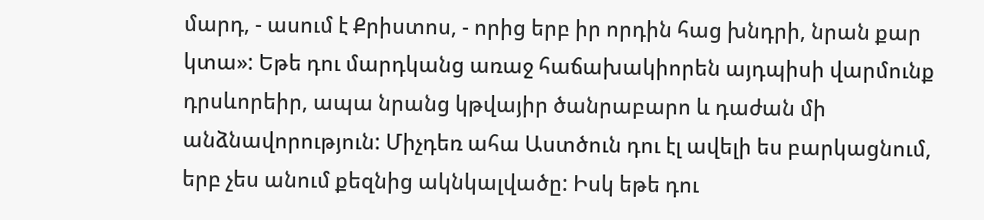մարդ, - ասում է Քրիստոս, - որից երբ իր որդին հաց խնդրի, նրան քար կտա»: Եթե դու մարդկանց առաջ հաճախակիորեն այդպիսի վարմունք դրսևորեիր, ապա նրանց կթվայիր ծանրաբարո և դաժան մի անձնավորություն: Միչդեռ ահա Աստծուն դու էլ ավելի ես բարկացնում, երբ չես անում քեզնից ակնկալվածը: Իսկ եթե դու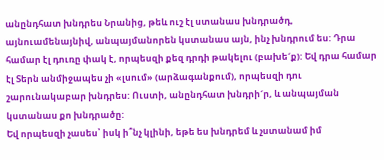անընդհատ խնդրես Նրանից, թեև ուշ էլ ստանաս խնդրածդ, այնուամենայնիվ, անպայմանորեն կստանաս այն, ինչ խնդրում ես: Դրա համար էլ դուռը փակ է, որպեսզի քեզ դրդի թակելու (բախե´ք): Եվ դրա համար էլ Տերն անմիջապես չի «լսում» (արձագանքում), որպեսզի դու շարունակաբար խնդրես: Ուստի, անընդհատ խնդրի´ր, և անպայման կստանաս քո խնդրածը:
Եվ որպեսզի չասես՝ իսկ ի՞նչ կլինի, եթե ես խնդրեմ և չստանամ իմ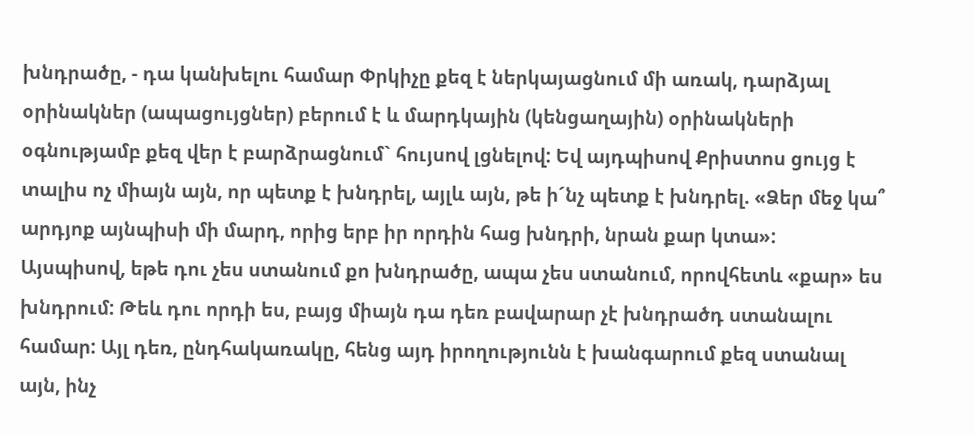խնդրածը, - դա կանխելու համար Փրկիչը քեզ է ներկայացնում մի առակ, դարձյալ օրինակներ (ապացույցներ) բերում է և մարդկային (կենցաղային) օրինակների օգնությամբ քեզ վեր է բարձրացնում` հույսով լցնելով: Եվ այդպիսով Քրիստոս ցույց է տալիս ոչ միայն այն, որ պետք է խնդրել, այլև այն, թե ի´նչ պետք է խնդրել. «Ձեր մեջ կա՞ արդյոք այնպիսի մի մարդ, որից երբ իր որդին հաց խնդրի, նրան քար կտա»:
Այսպիսով, եթե դու չես ստանում քո խնդրածը, ապա չես ստանում, որովհետև «քար» ես խնդրում: Թեև դու որդի ես, բայց միայն դա դեռ բավարար չէ խնդրածդ ստանալու համար: Այլ դեռ, ընդհակառակը, հենց այդ իրողությունն է խանգարում քեզ ստանալ այն, ինչ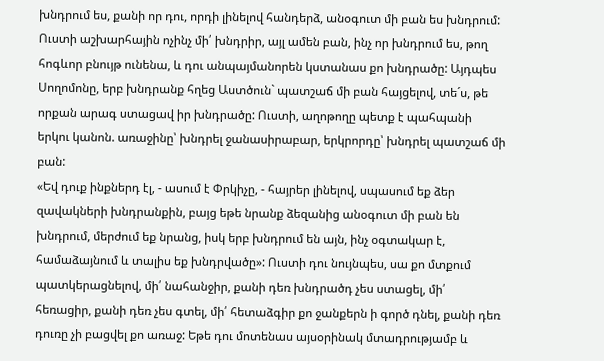խնդրում ես, քանի որ դու, որդի լինելով հանդերձ, անօգուտ մի բան ես խնդրում: Ուստի աշխարհային ոչինչ մի՛ խնդրիր, այլ ամեն բան, ինչ որ խնդրում ես, թող հոգևոր բնույթ ունենա, և դու անպայմանորեն կստանաս քո խնդրածը: Այդպես Սողոմոնը, երբ խնդրանք հղեց Աստծուն` պատշաճ մի բան հայցելով, տե´ս, թե որքան արագ ստացավ իր խնդրածը: Ուստի, աղոթողը պետք է պահպանի երկու կանոն. առաջինը՝ խնդրել ջանասիրաբար, երկրորդը՝ խնդրել պատշաճ մի բան:
«Եվ դուք ինքներդ էլ, - ասում է Փրկիչը, - հայրեր լինելով, սպասում եք ձեր զավակների խնդրանքին, բայց եթե նրանք ձեզանից անօգուտ մի բան են խնդրում, մերժում եք նրանց, իսկ երբ խնդրում են այն, ինչ օգտակար է, համաձայնում և տալիս եք խնդրվածը»: Ուստի դու նույնպես, սա քո մտքում պատկերացնելով, մի՛ նահանջիր, քանի դեռ խնդրածդ չես ստացել, մի՛ հեռացիր, քանի դեռ չես գտել, մի՛ հետաձգիր քո ջանքերն ի գործ դնել, քանի դեռ դուռը չի բացվել քո առաջ: Եթե դու մոտենաս այսօրինակ մտադրությամբ և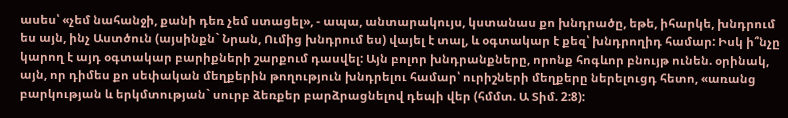ասես՝ «չեմ նահանջի, քանի դեռ չեմ ստացել», - ապա, անտարակույս, կստանաս քո խնդրածը, եթե, իհարկե, խնդրում ես այն, ինչ Աստծուն (այսինքն` Նրան, Ումից խնդրում ես) վայել է տալ, և օգտակար է քեզ՝ խնդրողիդ համար: Իսկ ի՞նչը կարող է այդ օգտակար բարիքների շարքում դասվել: Այն բոլոր խնդրանքները, որոնք հոգևոր բնույթ ունեն. օրինակ, այն, որ դիմես քո սեփական մեղքերին թողություն խնդրելու համար՝ ուրիշների մեղքերը ներելուցդ հետո, «առանց բարկության և երկմտության` սուրբ ձեռքեր բարձրացնելով դեպի վեր (հմմտ. Ա Տիմ. 2:8):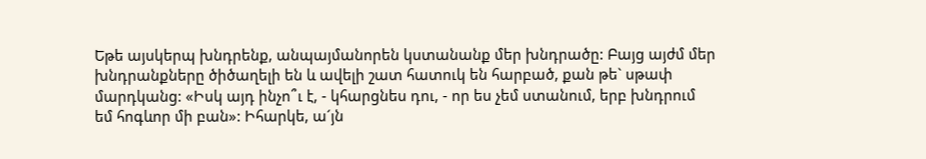Եթե այսկերպ խնդրենք, անպայմանորեն կստանանք մեր խնդրածը: Բայց այժմ մեր խնդրանքները ծիծաղելի են և ավելի շատ հատուկ են հարբած, քան թե` սթափ մարդկանց: «Իսկ այդ ինչո՞ւ է, - կհարցնես դու, - որ ես չեմ ստանում, երբ խնդրում եմ հոգևոր մի բան»: Իհարկե, ա´յն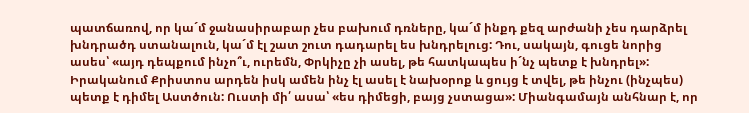պատճառով, որ կա´մ ջանասիրաբար չես բախում դռները, կա´մ ինքդ քեզ արժանի չես դարձրել խնդրածդ ստանալուն, կա´մ էլ շատ շուտ դադարել ես խնդրելուց: Դու, սակայն, գուցե նորից ասես՝ «այդ դեպքում ինչո՞ւ, ուրեմն, Փրկիչը չի ասել, թե հատկապես ի´նչ պետք է խնդրել»: Իրականում Քրիստոս արդեն իսկ ամեն ինչ էլ ասել է նախօրոք և ցույց է տվել, թե ինչու (ինչպես) պետք է դիմել Աստծուն: Ուստի մի՛ ասա՝ «ես դիմեցի, բայց չստացա»: Միանգամայն անհնար է, որ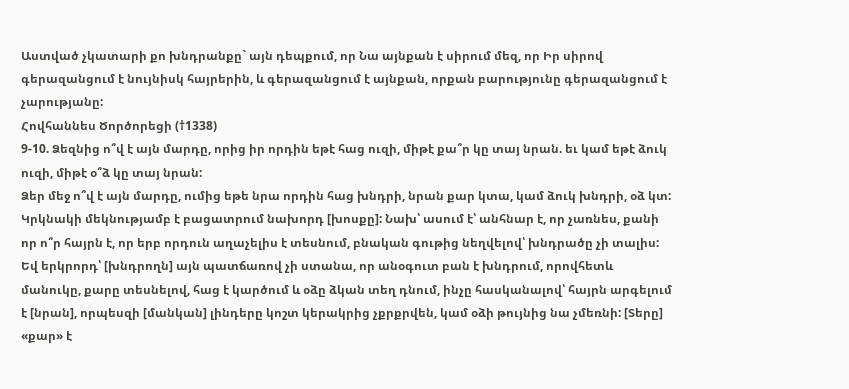Աստված չկատարի քո խնդրանքը` այն դեպքում, որ Նա այնքան է սիրում մեզ, որ Իր սիրով գերազանցում է նույնիսկ հայրերին, և գերազանցում է այնքան, որքան բարությունը գերազանցում է չարությանը:
Հովհաննես Ծործորեցի (†1338)
9-10. Ձեզնից ո՞վ է այն մարդը, որից իր որդին եթէ հաց ուզի, միթէ քա՞ր կը տայ նրան. եւ կամ եթէ ձուկ ուզի, միթէ օ՞ձ կը տայ նրան:
Ձեր մեջ ո՞վ է այն մարդը, ումից եթե նրա որդին հաց խնդրի, նրան քար կտա, կամ ձուկ խնդրի, օձ կտ:
Կրկնակի մեկնությամբ է բացատրում նախորդ [խոսքը]: Նախ՝ ասում է՝ անհնար է, որ չառնես, քանի որ ո՞ր հայրն է, որ երբ որդուն աղաչելիս է տեսնում, բնական գութից նեղվելով՝ խնդրածը չի տալիս: Եվ երկրորդ՝ [խնդրողն] այն պատճառով չի ստանա, որ անօգուտ բան է խնդրում, որովհետև մանուկը, քարը տեսնելով, հաց է կարծում և օձը ձկան տեղ դնում, ինչը հասկանալով՝ հայրն արգելում է [նրան], որպեսզի [մանկան] լինդերը կոշտ կերակրից չքրքրվեն, կամ օձի թույնից նա չմեռնի: [Տերը] «քար» է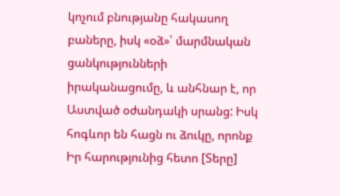կոչում բնությանը հակասող բաները, իսկ «օձ»՝ մարմնական ցանկությունների իրականացումը, և անհնար է, որ Աստված օժանդակի սրանց: Իսկ հոգևոր են հացն ու ձուկը, որոնք Իր հարությունից հետո [Տերը]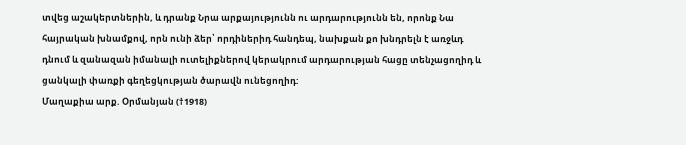տվեց աշակերտներին, և դրանք Նրա արքայությունն ու արդարությունն են, որոնք Նա հայրական խնամքով, որն ունի ձեր՝ որդիներիդ հանդեպ, նախքան քո խնդրելն է առջևդ դնում և զանազան իմանալի ուտելիքներով կերակրում արդարության հացը տենչացողիդ և ցանկալի փառքի գեղեցկության ծարավն ունեցողիդ:
Մաղաքիա արք. Օրմանյան (†1918)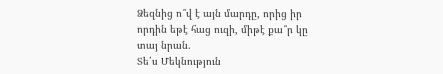Ձեզնից ո՞վ է այն մարդը, որից իր որդին եթէ հաց ուզի, միթէ քա՞ր կը տայ նրան.
Տե՛ս Մեկնություն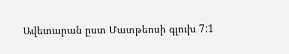Ավետարան ըստ Մատթեոսի գլուխ 7:1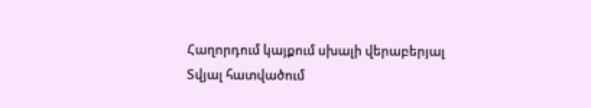Հաղորդում կայքում սխալի վերաբերյալ
Տվյալ հատվածում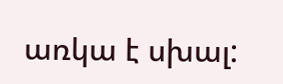առկա է սխալ: